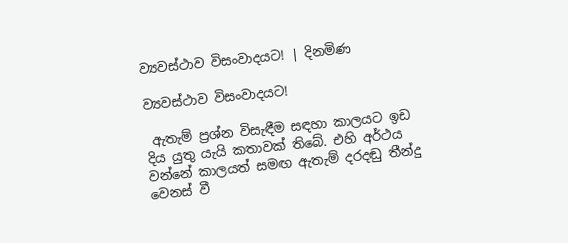ව්‍යවස්ථාව විසංවාදයට! | දිනමිණ

ව්‍යවස්ථාව විසංවාදයට!

 ඇතැම් ප්‍රශ්න විසැඳීම සඳහා කාලයට ඉඩ දිය යුතු යැයි කතාවක් තිබේ. එහි අර්ථය වන්නේ කාලයත් සමඟ ඇතැම් දරදඬු තීන්දු වෙනස් වී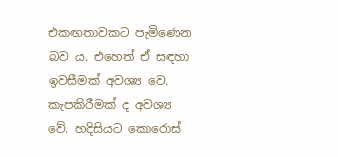එකඟතාවකට පැමිණෙන බව ය. එහෙත් ඒ සඳහා ඉවසීමක් අවශ්‍ය වෙ. කැපකිරීමක් ද අවශ්‍ය වේ. හදිසියට කොරොස්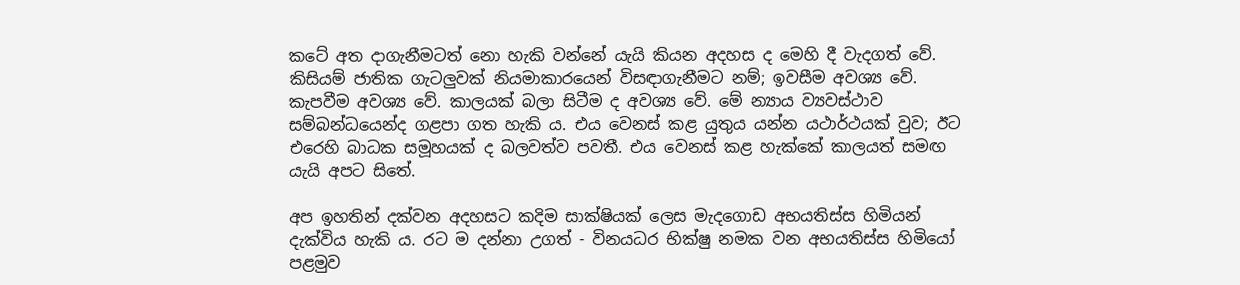කටේ අත දාගැනීමටත් නො හැකි වන්නේ යැයි කියන අදහස ද මෙහි දී වැදගත් වේ. කිසියම් ජාතික ගැටලුවක් නියමාකාරයෙන් විසඳාගැනීමට නම්; ඉවසීම අවශ්‍ය වේ. කැපවීම අවශ්‍ය වේ. කාලයක් බලා සිටීම ද අවශ්‍ය වේ. මේ න්‍යාය ව්‍යවස්ථාව සම්බන්ධයෙන්ද ගළපා ගත හැකි ය. එය වෙනස් කළ යුතුය යන්න යථාර්ථයක් වුව; ඊට එරෙහි බාධක සමූහයක් ද බලවත්ව පවතී. එය වෙනස් කළ හැක්කේ කාලයත් සමඟ යැයි අපට සිතේ.

අප ඉහතින් දක්වන අදහසට කදිම සාක්ෂියක් ලෙස මැදගොඩ අභයතිස්ස හිමියන් දැක්විය හැකි ය. රට ම දන්නා උගත් - විනයධර භික්ෂු නමක වන අභයතිස්ස හිමියෝ පළමුව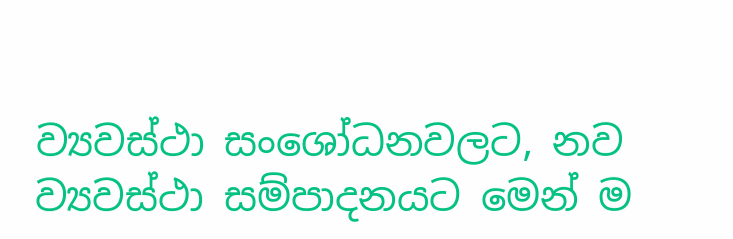ව්‍යවස්ථා සංශෝධනවලට, නව ව්‍යවස්ථා සම්පාදනයට මෙන් ම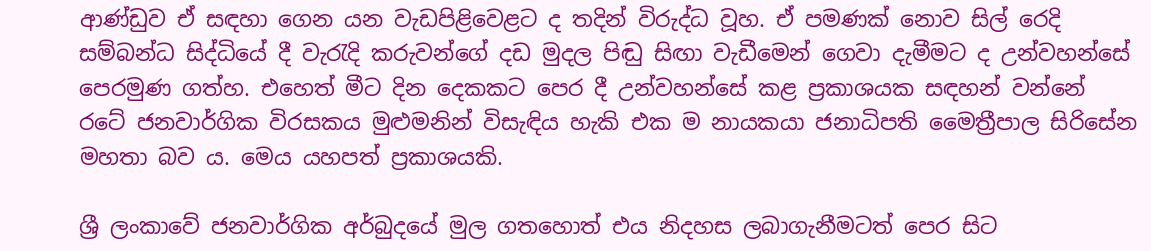ආණ්ඩුව ඒ සඳහා ගෙන යන වැඩපිළිවෙළට ද තදින් විරුද්ධ වූහ. ඒ පමණක් නොව සිල් රෙදි සම්බන්ධ සිද්ධියේ දී වැරැදි කරුවන්ගේ දඩ මුදල පිඬු සිඟා වැඩීමෙන් ගෙවා දැමීමට ද උන්වහන්සේ පෙරමුණ ගත්හ. එහෙත් මීට දින දෙකකට පෙර දී උන්වහන්සේ කළ ප්‍රකාශයක සඳහන් වන්නේ රටේ ජනවාර්ගික විරසකය මුළුමනින් විසැඳිය හැකි එක ම නායකයා ජනාධිපති මෛත්‍රීපාල සිරිසේන මහතා බව ය. මෙය යහපත් ප්‍රකාශයකි.

ශ්‍රී ලංකාවේ ජනවාර්ගික අර්බුදයේ මුල ගත‍හොත් එය නිදහස ලබාගැනීමටත් පෙර සිට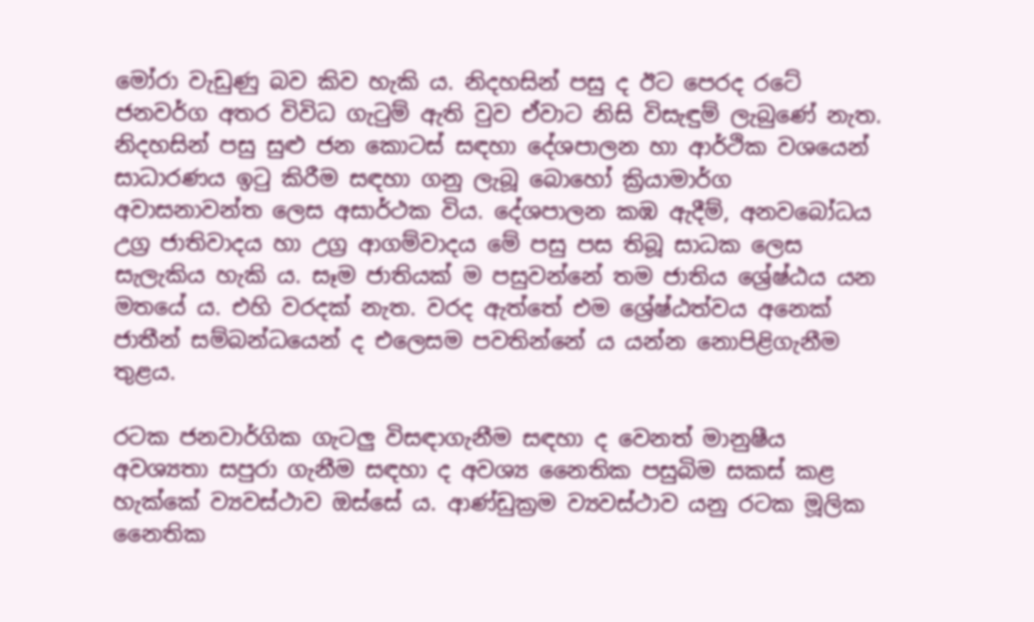මෝරා වැඩුණු බව කිව හැකි ය. නිදහසින් පසු ද ඊට පෙරද රටේ ජනවර්ග අතර විවිධ ගැටුම් ඇති වුව ඒවාට නිසි විසැඳුම් ලැබුණේ නැත. නිදහසින් පසු සුළු ජන කොටස් සඳහා දේශපාලන හා ආර්ථික වශයෙන් සාධාරණය ඉටු කිරීම සඳහා ගනු ලැබූ බො‍හෝ ක්‍රියාමාර්ග අවාසනාවන්ත ලෙස අසාර්ථක විය. දේශපාලන කඹ ඇදීම්, අනවබෝධය උග්‍ර ජාතිවාදය හා උග්‍ර ආගම්වාදය මේ පසු පස තිබූ සාධක ලෙස සැලැකිය හැකි ය. සෑම ජාතියක් ම පසුවන්නේ තම ජාතිය ශ්‍රේෂ්ඨය යන මත‍යේ ය. එහි වරදක් නැත. වරද ඇත්තේ එම ශ්‍රේෂ්ඨත්වය අනෙක් ජාතීන් සම්බන්ධයෙන් ද එලෙසම පවතින්නේ ය යන්න නොපිළිගැනීම තුළය.

රටක ජනවාර්ගික ගැටලු විසඳාගැනීම සඳහා ද වෙනත් මානුෂීය අවශ්‍යතා සපුරා ගැනීම සඳහා ද අවශ්‍ය නෛතික පසුබිම සකස් කළ හැක්කේ ව්‍යවස්ථාව ඔස්සේ ය. ආණ්ඩුක්‍රම ව්‍යවස්ථාව යනු රටක මූලික නෛතික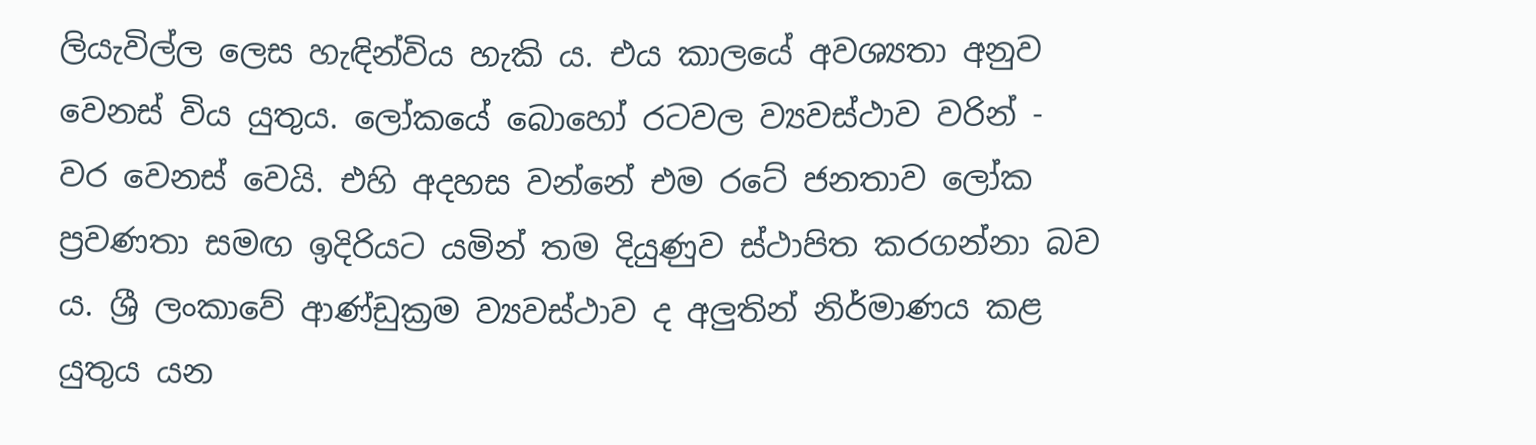ලියැවිල්ල ලෙස හැඳින්විය හැකි ය. එය කාලයේ අවශ්‍යතා අනුව වෙනස් විය යුතුය. ලෝකයේ බොහෝ රටවල ව්‍යවස්ථාව වරින් - වර වෙනස් වෙයි. එහි අදහස වන්නේ එම රටේ ජනතාව ලෝක ප්‍රවණතා සමඟ ඉදිරියට යමින් තම දියුණුව ස්ථාපිත කරගන්නා බව ය. ශ්‍රී ලංකාවේ ආණ්ඩුක්‍රම ව්‍යවස්ථාව ද අලුතින් නිර්මාණය කළ යුතුය යන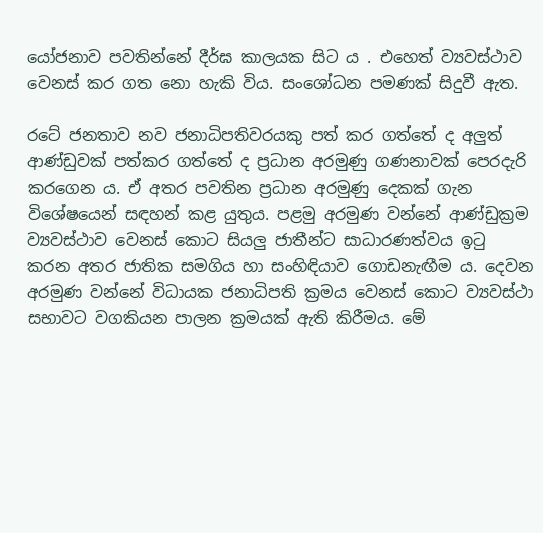යෝජනාව පවතින්නේ දීර්ඝ කාලයක සිට ය . එහෙත් ව්‍යවස්ථාව වෙනස් කර ගත නො හැකි විය. සංශෝධන පමණක් සිදුවී ඇත.

රටේ ජනතාව නව ජනාධිපතිවරයකු පත් කර ගත්තේ ද අලුත් ආණ්ඩුවක් පත්කර ගත්තේ ද ප්‍රධාන අරමුණු ගණනාවක් පෙරදැරි කරගෙන ය. ඒ අතර පවතින ප්‍රධාන අරමුණු දෙකක් ගැන විශේෂයෙන් සඳහන් කළ යුතුය. පළමු අරමුණ වන්නේ ආණ්ඩුක්‍රම ව්‍යවස්ථාව වෙනස් කොට සියලු ජාතීන්ට සාධාරණත්වය ඉටු කරන අතර ජාතික සමගිය හා සංහිඳියාව ගොඩනැඟීම ය. දෙවන අරමුණ වන්නේ විධායක ජනාධිපති ක්‍රමය වෙනස් කොට ව්‍යවස්ථා සභාවට වගකියන පාලන ක්‍රමයක් ඇති කිරීමය. මේ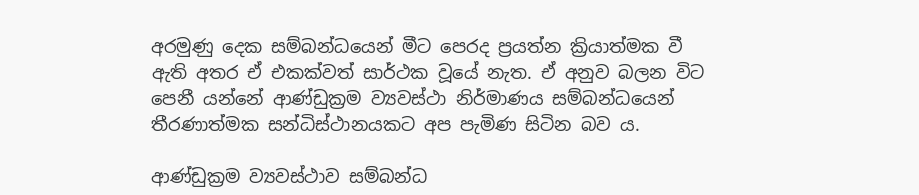අරමුණු දෙක සම්බන්ධයෙන් මීට පෙරද ප්‍රයත්න ක්‍රියාත්මක වී ඇති අතර ඒ එකක්වත් සාර්ථක වූයේ නැත. ඒ අනුව බලන විට පෙනී යන්නේ ආණ්ඩුක්‍රම ව්‍යවස්ථා නිර්මාණය සම්බන්ධයෙන් තීරණාත්මක සන්ධිස්ථානයකට අප පැමිණ සිටින බව ය.

ආණ්ඩුක්‍රම ව්‍යවස්ථාව සම්බන්ධ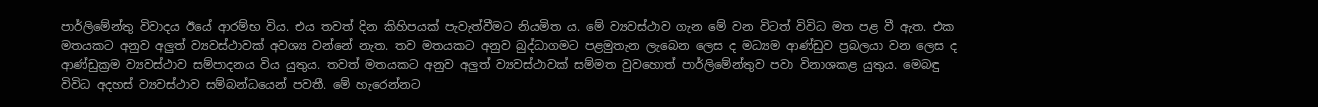පාර්ලිමේන්තු විවාදය ඊයේ ආරම්භ විය. එය තවත් දින කිහිපයක් පැවැත්වීමට නියමිත ය. මේ ව්‍යවස්ථාව ගැන මේ වන විටත් විවිධ මත පළ වී ඇත. එක මතයකට අනුව අලුත් ව්‍යවස්ථාවක් අවශ්‍ය වන්නේ නැත. තව මතයකට අනුව බුද්ධාගමට පළමුතැන ලැබෙන ලෙස ද මධ්‍යම ආණ්ඩුව ප්‍රබලයා වන ලෙස ද ආණ්ඩුක්‍රම ව්‍යවස්ථාව සම්පාදනය විය යුතුය. තවත් මතයකට අනුව අලුත් ව්‍යවස්ථාවක් සම්මත වුවහොත් පාර්ලිමේන්තුව පවා විනාශකළ යුතුය. මෙබඳු විවිධ අදහස් ව්‍යවස්ථාව සම්බන්ධයෙන් පවතී. මේ හැරෙන්නට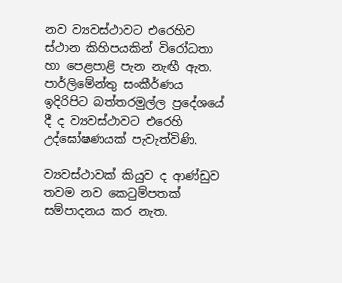නව ව්‍යවස්ථාවට එරෙහිව ස්ථාන කිහිපයකින් විරෝධතා හා පෙළපාළි පැන නැඟී ඇත. පාර්ලිමේන්තු සංකීර්ණය ඉදිරිපිට බත්තරමුල්ල ප්‍රදේශයේ දී ද ව්‍යවස්ථාවට එරෙහි උද්ඝෝෂණයක් පැවැත්විණි.

ව්‍යවස්ථාවක් කියුව ද ආණ්ඩුව තවම නව කෙටුම්පතක් සම්පාදනය කර නැත.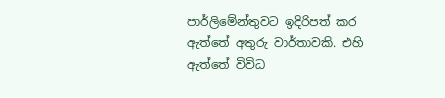පාර්ලිමේන්තුවට ඉදිරිපත් කර ඇත්තේ අතුරු වාර්තාවකි. එහි ඇත්තේ විවිධ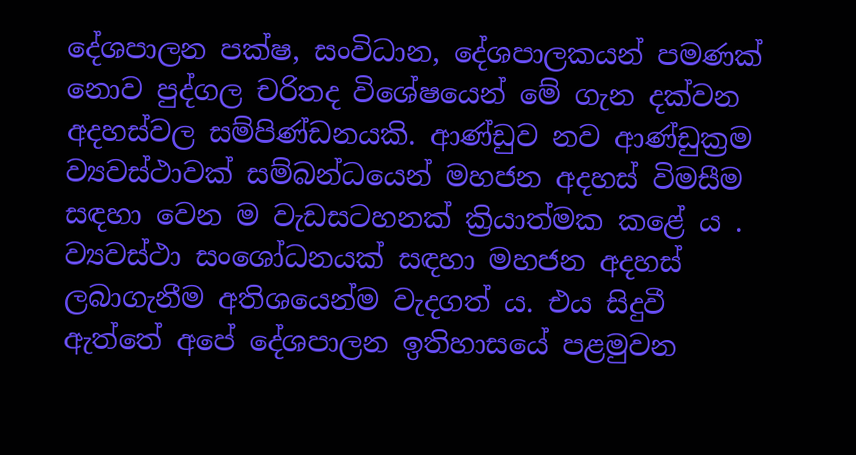දේශපාලන පක්ෂ, සංවිධාන, දේශපාලකයන් පමණක් නොව පුද්ගල චරිතද විශේෂයෙන් මේ ගැන දක්වන අදහස්වල සම්පිණ්ඩනයකි. ආණ්ඩුව නව ආණ්ඩුක්‍රම ව්‍යවස්ථාවක් සම්බන්ධයෙන් මහජන අදහස් විමසීම සඳහා වෙන ම වැඩසටහනක් ක්‍රියාත්මක කළේ ය . ව්‍යවස්ථා සංශෝධනයක් සඳහා මහජන අදහස් ලබාගැනීම අතිශයෙන්ම වැදගත් ය. එය සිදුවී ඇත්තේ අපේ දේශපාලන ඉතිහාසයේ පළමුවන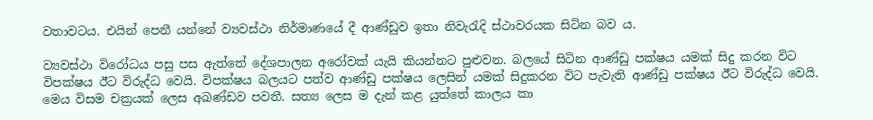වතාවටය. එයින් පෙනී යන්නේ ව්‍යවස්ථා නිර්මාණයේ දී ආණ්ඩුව ඉතා නිවැරැදි ස්ථාවරයක සිටින බව ය.

ව්‍යවස්ථා විරෝධය පසු පස ඇත්තේ දේශපාලන අරෝවක් යැයි කියන්නට පුළුවන. බලයේ සිටින ආණ්ඩු පක්ෂය යමක් සිදු කරන විට විපක්ෂය ඊට විරුද්ධ වෙයි. විපක්ෂය බලයට පත්ව ආණ්ඩු පක්ෂය ලෙසින් යමක් සිදුකරන විට පැවැති ආණ්ඩු පක්ෂය ඊට විරුද්ධ වෙයි. මෙය විසම චක්‍රයක් ලෙස අඛණ්ඩව පවතී. සත්‍ය ලෙස ම දැන් කළ යුත්තේ කාලය කා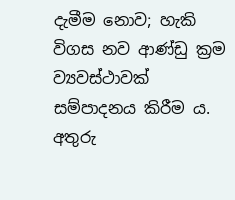දැමීම නොව; හැකි විගස නව ආණ්ඩු ක්‍රම ව්‍යවස්ථාවක් සම්පාදනය කිරීම ය. අතුරු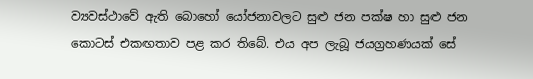ව්‍යවස්ථාවේ ඇති ‍බොහෝ යෝජනාවලට සුළු ජන පක්ෂ හා සුළු ජන කොටස් එකඟතාව පළ කර තිබේ. එය අප ලැබූ ජයග්‍රහණයක් සේ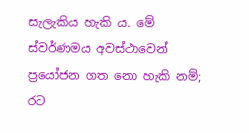සැලැකිය හැකි ය. මේ ස්වර්ණමය අවස්ථාවෙන් ප්‍රයෝජන ගත නො හැකි නම්; රට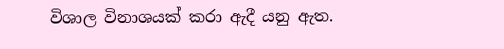විශාල විනාශයක් කරා ඇදී යනු ඇත.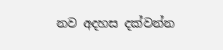නව අදහස දක්වන්න